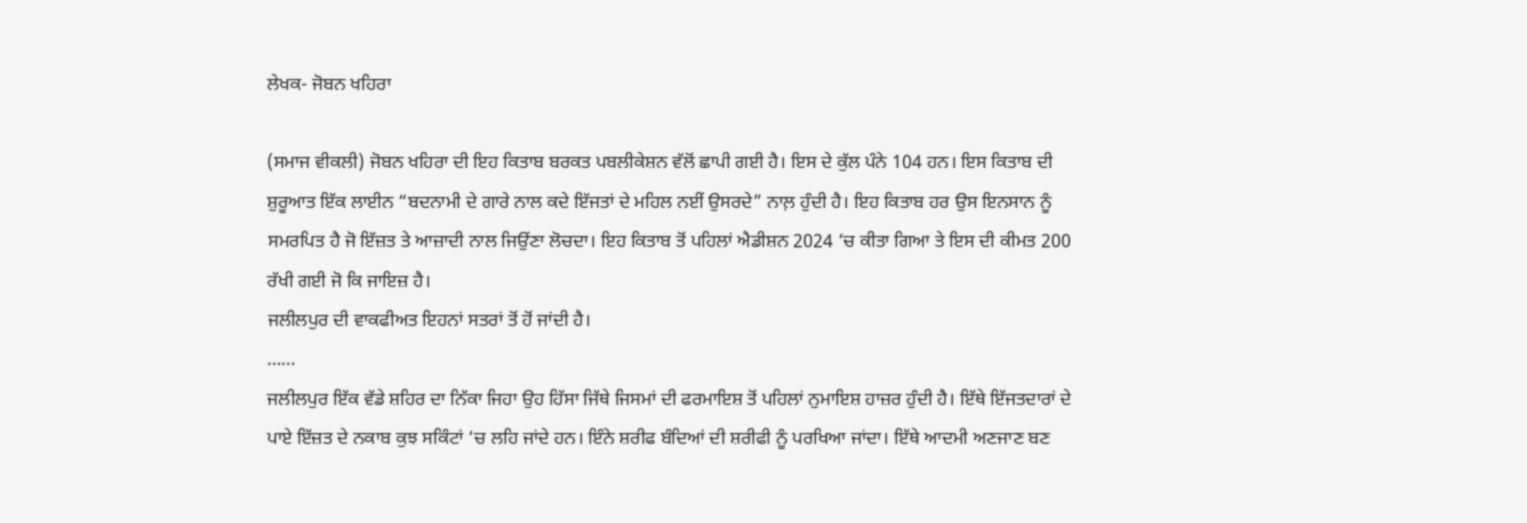ਲੇਖਕ- ਜੋਬਨ ਖਹਿਰਾ

(ਸਮਾਜ ਵੀਕਲੀ) ਜੋਬਨ ਖਹਿਰਾ ਦੀ ਇਹ ਕਿਤਾਬ ਬਰਕਤ ਪਬਲੀਕੇਸ਼ਨ ਵੱਲੋਂ ਛਾਪੀ ਗਈ ਹੈ। ਇਸ ਦੇ ਕੁੱਲ ਪੰਨੇ 104 ਹਨ। ਇਸ ਕਿਤਾਬ ਦੀ ਸ਼ੁਰੂਆਤ ਇੱਕ ਲਾਈਨ “ਬਦਨਾਮੀ ਦੇ ਗਾਰੇ ਨਾਲ ਕਦੇ ਇੱਜਤਾਂ ਦੇ ਮਹਿਲ ਨਈਂ ਉਸਰਦੇ” ਨਾਲ਼ ਹੁੰਦੀ ਹੈ। ਇਹ ਕਿਤਾਬ ਹਰ ਉਸ ਇਨਸਾਨ ਨੂੰ ਸਮਰਪਿਤ ਹੈ ਜੋ ਇੱਜ਼ਤ ਤੇ ਆਜ਼ਾਦੀ ਨਾਲ ਜਿਉਂਣਾ ਲੋਚਦਾ। ਇਹ ਕਿਤਾਬ ਤੋਂ ਪਹਿਲਾਂ ਐਡੀਸ਼ਨ 2024 ‘ਚ ਕੀਤਾ ਗਿਆ ਤੇ ਇਸ ਦੀ ਕੀਮਤ 200 ਰੱਖੀ ਗਈ ਜੋ ਕਿ ਜਾਇਜ਼ ਹੈ।
ਜਲੀਲਪੁਰ ਦੀ ਵਾਕਫੀਅਤ ਇਹਨਾਂ ਸਤਰਾਂ ਤੋਂ ਹੋਂ ਜਾਂਦੀ ਹੈ।
……
ਜਲੀਲਪੁਰ ਇੱਕ ਵੱਡੇ ਸ਼ਹਿਰ ਦਾ ਨਿੱਕਾ ਜਿਹਾ ਉਹ ਹਿੱਸਾ ਜਿੱਥੇ ਜਿਸਮਾਂ ਦੀ ਫਰਮਾਇਸ਼ ਤੋਂ ਪਹਿਲਾਂ ਨੁਮਾਇਸ਼ ਹਾਜ਼ਰ ਹੁੰਦੀ ਹੈ। ਇੱਥੇ ਇੱਜਤਦਾਰਾਂ ਦੇ ਪਾਏ ਇੱਜ਼ਤ ਦੇ ਨਕਾਬ ਕੁਝ ਸਕਿੰਟਾਂ ‘ਚ ਲਹਿ ਜਾਂਦੇ ਹਨ। ਇੰਨੇ ਸ਼ਰੀਫ ਬੰਦਿਆਂ ਦੀ ਸ਼ਰੀਫੀ ਨੂੰ ਪਰਖਿਆ ਜਾਂਦਾ। ਇੱਥੇ ਆਦਮੀ ਅਣਜਾਣ ਬਣ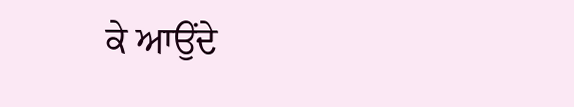ਕੇ ਆਉਂਦੇ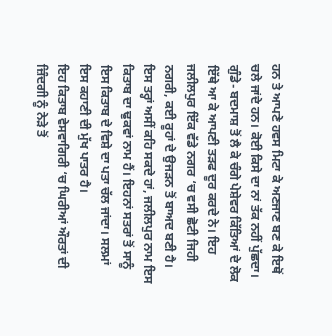ਹਨ ਤੇ ਆਪਣੇ ਹਵਸ ਮਿਟਾ ਕੇ ਅਣਜਾਣ ਬਣ ਕੇ ਇਥੋਂ ਚਲੇ ਜਾਂਦੇ ਹਨ। ਕੋਈ ਕਿਸੇ ਦਾ ਨਾਂ ਤੱਕ ਨਹੀਂ ਪੁੱਛਦਾ। ਗੁੰਡੇ- ਬਦਮਾਸ਼ ਤੋਂ ਲੈ ਕੇ ਚੰਗੇ ਪੇਸ਼ੇਵਰ ਕਿੱਤਿਆਂ ਦੇ ਲੋਕ ਇੱਥੇ ਆ ਕੇ ਆਪਣੀ ਤੜਫ ਦੂਰ ਕਰਦੇ ਨੇ। ਇਹ ਜਲੀਲਪੁਰ ਇੱਕ ਵੱਡੇ ਨਗਰ ‘ਚ ਵਸੀ ਛੋਟੀ ਜਿਹੀ ਨਗਰੀ, ਕਈ ਰੂਹਾਂ ਦੇ ਉਜੜਨ ਤੋਂ ਬਾਅਦ ਬਣੀ ਹੈ। ਇਸ ਤਰ੍ਹਾਂ ਅਸੀਂ ਕਹਿ ਸਕਦੇ ਹਾਂ, ਜਲੀਲਪੁਰ ਨਾਮ ਇਸ ਕਿਤਾਬ ਦਾ ਢੁਕਵਾਂ ਨਾਮ ਹੈਂ। ਇਹਨਾਂ ਸਤਰਾਂ ਤੋਂ ਸਾਨੂੰ ਇਸ ਕਿਤਾਬ ਦੇ ਵਿਸ਼ੇ ਦਾ ਪਤਾ ਚੱਲ ਜਾਂਦਾ। ਸਲਮਾਂ ਇਸ ਕਹਾਣੀ ਦੀ ਮੁੱਖ ਪਾਤਰ ਹੈ।
ਇਹ ਕਿਤਾਬ ਵੇਸਵਾਗਿਰੀ ‘ਚ ਘਿਰੀਆਂ ਔਰਤਾਂ ਦੀ ਜ਼ਿੰਦਗੀ ਨੂੰ ਨੇੜੇ ਤੋਂ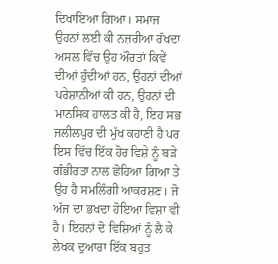ਦਿਖਾਇਆ ਗਿਆ। ਸਮਾਜ ਉਹਨਾਂ ਲਈ ਕੀ ਨਜ਼ਰੀਆ ਰੱਖਦਾ ਅਸਲ ਵਿੱਚ ਉਹ ਔਰਤਾਂ ਕਿਵੇਂ ਦੀਆਂ ਹੁੰਦੀਆਂ ਹਨ, ਉਹਨਾਂ ਦੀਆਂ ਪਰੇਸ਼ਾਨੀਆਂ ਕੀ ਹਨ, ਉਹਨਾਂ ਦੀ ਮਾਨਸਿਕ ਹਾਲਤ ਕੀ ਹੈ, ਇਹ ਸਭ ਜਲੀਲਪੁਰ ਦੀ ਮੁੱਖ ਕਹਾਣੀ ਹੈ ਪਰ ਇਸ ਵਿੱਚ ਇੱਕ ਹੋਰ ਵਿਸ਼ੇ ਨੂੰ ਬੜੇ ਗੰਭੀਰਤਾ ਨਾਲ ਛੋਹਿਆ ਗਿਆ ਤੇ ਉਹ ਹੈ ਸਮਲਿੰਗੀ ਆਕਰਸ਼ਣ। ਜੋ ਅੱਜ ਦਾ ਭਖਦਾ ਹੋਇਆ ਵਿਸ਼ਾ ਵੀ ਹੈ। ਇਹਨਾਂ ਦੋ ਵਿਸ਼ਿਆਂ ਨੂੰ ਲੈ ਕੇ ਲੇਖਕ ਦੁਆਰਾ ਇੱਕ ਬਹੁਤ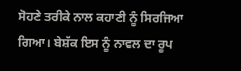ਸੋਹਣੇ ਤਰੀਕੇ ਨਾਲ ਕਹਾਣੀ ਨੂੰ ਸਿਰਜਿਆ ਗਿਆ। ਬੇਸ਼ੱਕ ਇਸ ਨੂੰ ਨਾਵਲ ਦਾ ਰੂਪ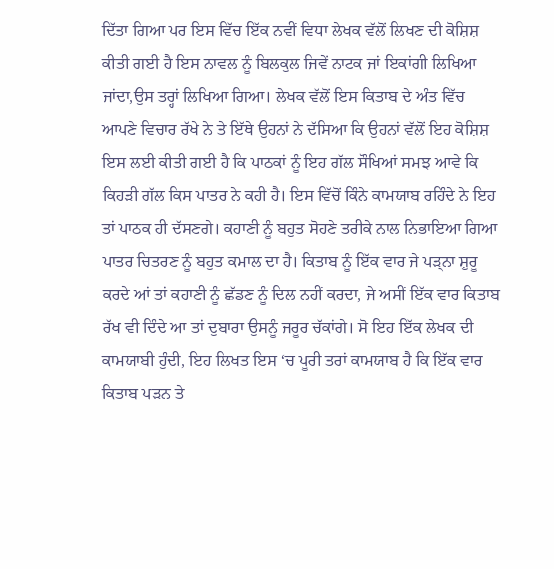ਦਿੱਤਾ ਗਿਆ ਪਰ ਇਸ ਵਿੱਚ ਇੱਕ ਨਵੀਂ ਵਿਧਾ ਲੇਖਕ ਵੱਲੋਂ ਲਿਖਣ ਦੀ ਕੋਸ਼ਿਸ਼ ਕੀਤੀ ਗਈ ਹੈ ਇਸ ਨਾਵਲ ਨੂੰ ਬਿਲਕੁਲ ਜਿਵੇਂ ਨਾਟਕ ਜਾਂ ਇਕਾਂਗੀ ਲਿਖਿਆ ਜਾਂਦਾ,ਉਸ ਤਰ੍ਹਾਂ ਲਿਖਿਆ ਗਿਆ। ਲੇਖਕ ਵੱਲੋਂ ਇਸ ਕਿਤਾਬ ਦੇ ਅੰਤ ਵਿੱਚ ਆਪਣੇ ਵਿਚਾਰ ਰੱਖੇ ਨੇ ਤੇ ਇੱਥੇ ਉਹਨਾਂ ਨੇ ਦੱਸਿਆ ਕਿ ਉਹਨਾਂ ਵੱਲੋਂ ਇਹ ਕੋਸ਼ਿਸ਼ ਇਸ ਲਈ ਕੀਤੀ ਗਈ ਹੈ ਕਿ ਪਾਠਕਾਂ ਨੂੰ ਇਹ ਗੱਲ ਸੌਖਿਆਂ ਸਮਝ ਆਵੇ ਕਿ ਕਿਹੜੀ ਗੱਲ ਕਿਸ ਪਾਤਰ ਨੇ ਕਹੀ ਹੈ। ਇਸ ਵਿੱਚੋਂ ਕਿੰਨੇ ਕਾਮਯਾਬ ਰਹਿੰਦੇ ਨੇ ਇਹ ਤਾਂ ਪਾਠਕ ਹੀ ਦੱਸਣਗੇ। ਕਹਾਣੀ ਨੂੰ ਬਹੁਤ ਸੋਹਣੇ ਤਰੀਕੇ ਨਾਲ ਨਿਭਾਇਆ ਗਿਆ ਪਾਤਰ ਚਿਤਰਣ ਨੂੰ ਬਹੁਤ ਕਮਾਲ ਦਾ ਹੈ। ਕਿਤਾਬ ਨੂੰ ਇੱਕ ਵਾਰ ਜੇ ਪੜ੍ਨਾ ਸ਼ੁਰੂ ਕਰਦੇ ਆਂ ਤਾਂ ਕਹਾਣੀ ਨੂੰ ਛੱਡਣ ਨੂੰ ਦਿਲ ਨਹੀਂ ਕਰਦਾ, ਜੇ ਅਸੀਂ ਇੱਕ ਵਾਰ ਕਿਤਾਬ ਰੱਖ ਵੀ ਦਿੰਦੇ ਆ ਤਾਂ ਦੁਬਾਰਾ ਉਸਨੂੰ ਜਰੂਰ ਚੱਕਾਂਗੇ। ਸੋ ਇਹ ਇੱਕ ਲੇਖਕ ਦੀ ਕਾਮਯਾਬੀ ਹੁੰਦੀ, ਇਹ ਲਿਖਤ ਇਸ ‘ਚ ਪੂਰੀ ਤਰਾਂ ਕਾਮਯਾਬ ਹੈ ਕਿ ਇੱਕ ਵਾਰ ਕਿਤਾਬ ਪੜਨ ਤੇ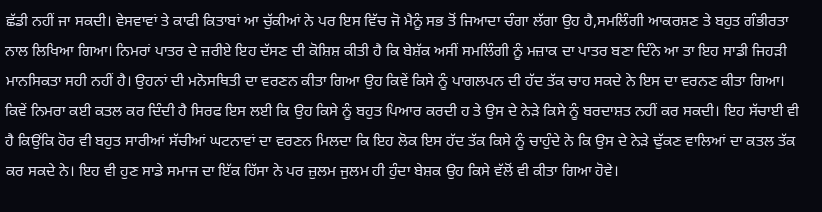ਛੱਡੀ ਨਹੀਂ ਜਾ ਸਕਦੀ। ਵੇਸਵਾਵਾਂ ਤੇ ਕਾਫੀ ਕਿਤਾਬਾਂ ਆ ਚੁੱਕੀਆਂ ਨੇ ਪਰ ਇਸ ਵਿੱਚ ਜੋ ਮੈਨੂੰ ਸਭ ਤੋਂ ਜਿਆਦਾ ਚੰਗਾ ਲੱਗਾ ਉਹ ਹੈ,ਸਮਲਿੰਗੀ ਆਕਰਸ਼ਣ ਤੇ ਬਹੁਤ ਗੰਭੀਰਤਾ ਨਾਲ ਲਿਖਿਆ ਗਿਆ। ਨਿਮਰਾਂ ਪਾਤਰ ਦੇ ਜ਼ਰੀਏ ਇਹ ਦੱਸਣ ਦੀ ਕੋਸ਼ਿਸ਼ ਕੀਤੀ ਹੈ ਕਿ ਬੇਸ਼ੱਕ ਅਸੀਂ ਸਮਲਿੰਗੀ ਨੂੰ ਮਜ਼ਾਕ ਦਾ ਪਾਤਰ ਬਣਾ ਦਿੰਨੇ ਆ ਤਾ ਇਹ ਸਾਡੀ ਜਿਹੜੀ ਮਾਨਸਿਕਤਾ ਸਹੀ ਨਹੀਂ ਹੈ। ਉਹਨਾਂ ਦੀ ਮਨੋਸਥਿਤੀ ਦਾ ਵਰਣਨ ਕੀਤਾ ਗਿਆ ਉਹ ਕਿਵੇਂ ਕਿਸੇ ਨੂੰ ਪਾਗਲਪਨ ਦੀ ਹੱਦ ਤੱਕ ਚਾਹ ਸਕਦੇ ਨੇ ਇਸ ਦਾ ਵਰਨਣ ਕੀਤਾ ਗਿਆ। ਕਿਵੇਂ ਨਿਮਰਾ ਕਈ ਕਤਲ ਕਰ ਦਿੰਦੀ ਹੈ ਸਿਰਫ ਇਸ ਲਈ ਕਿ ਉਹ ਕਿਸੇ ਨੂੰ ਬਹੁਤ ਪਿਆਰ ਕਰਦੀ ਹ ਤੇ ਉਸ ਦੇ ਨੇੜੇ ਕਿਸੇ ਨੂੰ ਬਰਦਾਸ਼ਤ ਨਹੀਂ ਕਰ ਸਕਦੀ। ਇਹ ਸੱਚਾਈ ਵੀ ਹੈ ਕਿਉਂਕਿ ਹੋਰ ਵੀ ਬਹੁਤ ਸਾਰੀਆਂ ਸੱਚੀਆਂ ਘਟਨਾਵਾਂ ਦਾ ਵਰਣਨ ਮਿਲਦਾ ਕਿ ਇਹ ਲੋਕ ਇਸ ਹੱਦ ਤੱਕ ਕਿਸੇ ਨੂੰ ਚਾਹੁੰਦੇ ਨੇ ਕਿ ਉਸ ਦੇ ਨੇੜੇ ਢੁੱਕਣ ਵਾਲਿਆਂ ਦਾ ਕਤਲ ਤੱਕ ਕਰ ਸਕਦੇ ਨੇ। ਇਹ ਵੀ ਹੁਣ ਸਾਡੇ ਸਮਾਜ ਦਾ ਇੱਕ ਹਿੱਸਾ ਨੇ ਪਰ ਜ਼ੁਲਮ ਜੁਲਮ ਹੀ ਹੁੰਦਾ ਬੇਸ਼ਕ ਉਹ ਕਿਸੇ ਵੱਲੋਂ ਵੀ ਕੀਤਾ ਗਿਆ ਹੋਵੇ।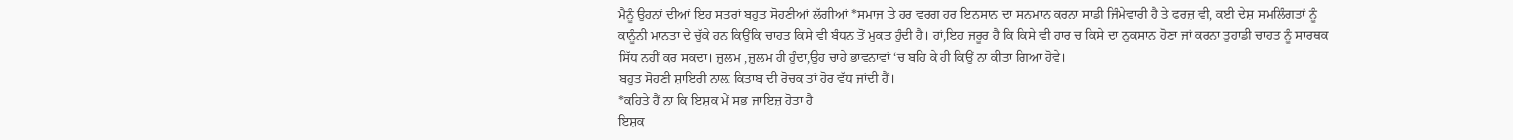ਮੈਨੂੰ ਉਹਨਾਂ ਦੀਆਂ ਇਹ ਸਤਰਾਂ ਬਹੁਤ ਸੋਹਣੀਆਂ ਲੱਗੀਆਂ *ਸਮਾਜ ਤੇ ਹਰ ਵਰਗ ਹਰ ਇਨਸਾਨ ਦਾ ਸਨਮਾਨ ਕਰਨਾ ਸਾਡੀ ਜਿੰਮੇਵਾਰੀ ਹੈ ਤੇ ਫਰਜ਼ ਵੀ, ਕਈ ਦੇਸ਼ ਸਮਲਿੰਗਤਾਂ ਨੂੰ ਕਾਨੂੰਨੀ ਮਾਨਤਾ ਦੇ ਚੁੱਕੇ ਹਨ ਕਿਉਂਕਿ ਚਾਹਤ ਕਿਸੇ ਵੀ ਬੰਧਨ ਤੋਂ ਮੁਕਤ ਹੁੰਦੀ ਹੈ। ਹਾਂ,ਇਹ ਜਰੂਰ ਹੈ ਕਿ ਕਿਸੇ ਵੀ ਹਾਰ ਚ ਕਿਸੇ ਦਾ ਨੁਕਸਾਨ ਹੋਣਾ ਜਾਂ ਕਰਨਾ ਤੁਹਾਡੀ ਚਾਹਤ ਨੂੰ ਸਾਰਥਕ ਸਿੱਧ ਨਹੀਂ ਕਰ ਸਕਦਾ। ਜ਼ੁਲਮ ,ਜ਼ੁਲਮ ਹੀ ਹੁੰਦਾ,ਉਹ ਚਾਹੇ ਭਾਵਨਾਵਾਂ ‘ਚ ਬਹਿ ਕੇ ਹੀ ਕਿਉਂ ਨਾ ਕੀਤਾ ਗਿਆ ਹੋਵੇ।
ਬਹੁਤ ਸੋਹਣੀ ਸ਼ਾਇਰੀ ਨਾਲ਼ ਕਿਤਾਬ ਦੀ ਰੋਚਕ ਤਾਂ ਹੋਰ ਵੱਧ ਜਾਂਦੀ ਹੈਂ।
*ਕਹਿਤੇ ਹੈਂ ਨਾ ਕਿ ਇਸ਼ਕ ਮੇਂ ਸਭ ਜਾਇਜ਼ ਹੋਤਾ ਹੈ
ਇਸ਼ਕ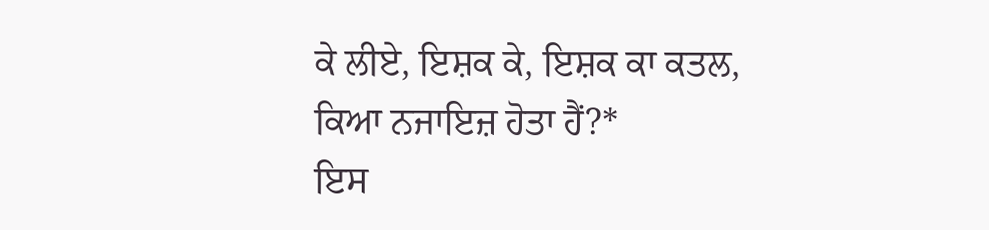ਕੇ ਲੀਏ, ਇਸ਼ਕ ਕੇ, ਇਸ਼ਕ ਕਾ ਕਤਲ,
ਕਿਆ ਨਜਾਇਜ਼ ਹੋਤਾ ਹੈਂ?*
ਇਸ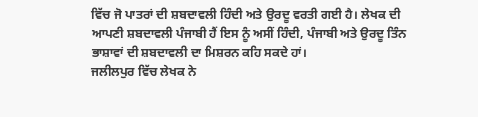ਵਿੱਚ ਜੋ ਪਾਤਰਾਂ ਦੀ ਸ਼ਬਦਾਵਲੀ ਹਿੰਦੀ ਅਤੇ ਉਰਦੂ ਵਰਤੀ ਗਈ ਹੈ। ਲੇਖਕ ਦੀ ਆਪਣੀ ਸ਼ਬਦਾਵਲੀ ਪੰਜਾਬੀ ਹੈਂ ਇਸ ਨੂੰ ਅਸੀਂ ਹਿੰਦੀ, ਪੰਜਾਬੀ ਅਤੇ ਉਰਦੂ ਤਿੰਨ ਭਾਸ਼ਾਵਾਂ ਦੀ ਸ਼ਬਦਾਵਲੀ ਦਾ ਮਿਸ਼ਰਨ ਕਹਿ ਸਕਦੇ ਹਾਂ।
ਜਲੀਲਪੁਰ ਵਿੱਚ ਲੇਖਕ ਨੇ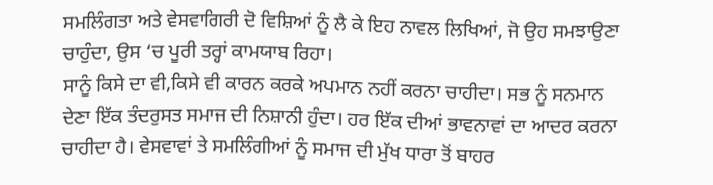ਸਮਲਿੰਗਤਾ ਅਤੇ ਵੇਸਵਾਗਿਰੀ ਦੋ ਵਿਸ਼ਿਆਂ ਨੂੰ ਲੈ ਕੇ ਇਹ ਨਾਵਲ ਲਿਖਿਆਂ, ਜੋ ਉਹ ਸਮਝਾਉਣਾ ਚਾਹੁੰਦਾ, ਉਸ ‘ਚ ਪੂਰੀ ਤਰ੍ਹਾਂ ਕਾਮਯਾਬ ਰਿਹਾ।
ਸਾਨੂੰ ਕਿਸੇ ਦਾ ਵੀ,ਕਿਸੇ ਵੀ ਕਾਰਨ ਕਰਕੇ ਅਪਮਾਨ ਨਹੀਂ ਕਰਨਾ ਚਾਹੀਦਾ। ਸਭ ਨੂੰ ਸਨਮਾਨ ਦੇਣਾ ਇੱਕ ਤੰਦਰੁਸਤ ਸਮਾਜ ਦੀ ਨਿਸ਼ਾਨੀ ਹੁੰਦਾ। ਹਰ ਇੱਕ ਦੀਆਂ ਭਾਵਨਾਵਾਂ ਦਾ ਆਦਰ ਕਰਨਾ ਚਾਹੀਦਾ ਹੈ। ਵੇਸਵਾਵਾਂ ਤੇ ਸਮਲਿੰਗੀਆਂ ਨੂੰ ਸਮਾਜ ਦੀ ਮੁੱਖ ਧਾਰਾ ਤੋਂ ਬਾਹਰ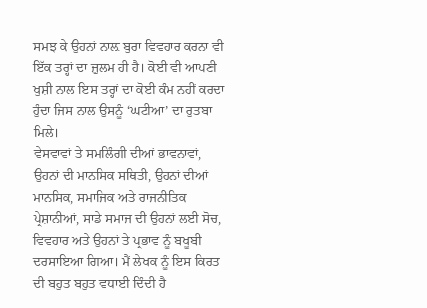ਸਮਝ ਕੇ ਉਹਨਾਂ ਨਾਲ਼ ਬੁਰਾ ਵਿਵਹਾਰ ਕਰਨਾ ਵੀ ਇੱਕ ਤਰ੍ਹਾਂ ਦਾ ਜ਼ੁਲਮ ਹੀ ਹੈ। ਕੋਈ ਵੀ ਆਪਣੀ ਖੁਸ਼ੀ ਨਾਲ ਇਸ ਤਰ੍ਹਾਂ ਦਾ ਕੋਈ ਕੰਮ ਨਹੀਂ ਕਰਦਾ ਹੁੰਦਾ ਜਿਸ ਨਾਲ ਉਸਨੂੰ ‘ਘਟੀਆ’ ਦਾ ਰੁਤਬਾ ਮਿਲੇ।
ਵੇਸਵਾਵਾਂ ਤੇ ਸਮਲਿੰਗੀ ਦੀਆਂ ਭਾਵਨਾਵਾਂ, ਉਹਨਾਂ ਦੀ ਮਾਨਸਿਕ ਸਥਿਤੀ, ਉਹਨਾਂ ਦੀਆਂ ਮਾਨਸਿਕ, ਸਮਾਜਿਕ ਅਤੇ ਰਾਜਨੀਤਿਕ ਪ੍ਰੇਸ਼ਾਨੀਆਂ, ਸਾਡੇ ਸਮਾਜ ਦੀ ਉਹਨਾਂ ਲਈ ਸੋਚ, ਵਿਵਹਾਰ ਅਤੇ ਉਹਨਾਂ ਤੇ ਪ੍ਰਭਾਵ ਨੂੰ ਬਖੂਬੀ ਦਰਸਾਇਆ ਗਿਆ। ਮੈਂ ਲੇਖਕ ਨੂੰ ਇਸ ਕਿਰਤ ਦੀ ਬਹੁਤ ਬਹੁਤ ਵਧਾਈ ਦਿੰਦੀ ਹੈ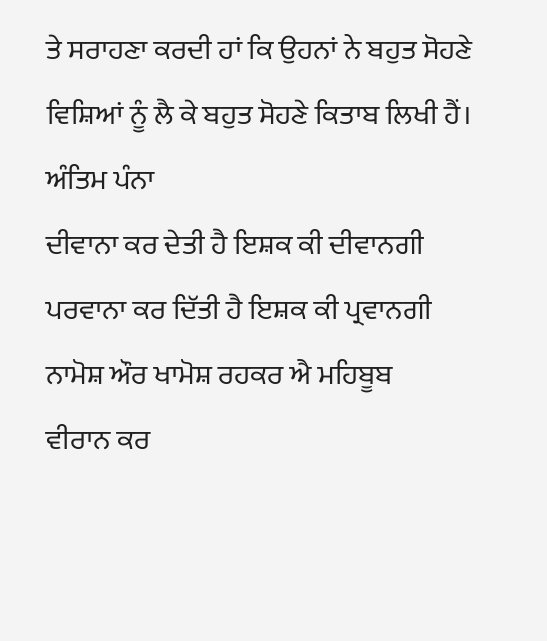ਤੇ ਸਰਾਹਣਾ ਕਰਦੀ ਹਾਂ ਕਿ ਉਹਨਾਂ ਨੇ ਬਹੁਤ ਸੋਹਣੇ ਵਿਸ਼ਿਆਂ ਨੂੰ ਲੈ ਕੇ ਬਹੁਤ ਸੋਹਣੇ ਕਿਤਾਬ ਲਿਖੀ ਹੈਂ।
ਅੰਤਿਮ ਪੰਨਾ
ਦੀਵਾਨਾ ਕਰ ਦੇਤੀ ਹੈ ਇਸ਼ਕ ਕੀ ਦੀਵਾਨਗੀ
ਪਰਵਾਨਾ ਕਰ ਦਿੱਤੀ ਹੈ ਇਸ਼ਕ ਕੀ ਪ੍ਰਵਾਨਗੀ
ਨਾਮੋਸ਼ ਔਰ ਖਾਮੋਸ਼ ਰਹਕਰ ਐ ਮਹਿਬੂਬ
ਵੀਰਾਨ ਕਰ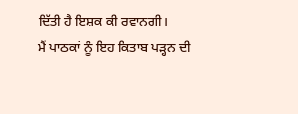ਦਿੱਤੀ ਹੈ ਇਸ਼ਕ ਕੀ ਰਵਾਨਗੀ।
ਮੈਂ ਪਾਠਕਾਂ ਨੂੰ ਇਹ ਕਿਤਾਬ ਪੜ੍ਹਨ ਦੀ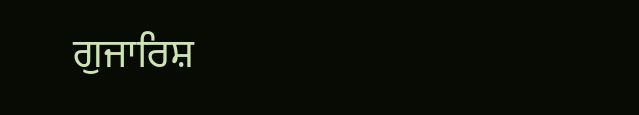ਗੁਜਾਰਿਸ਼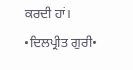ਕਰਦੀ ਹਾਂ।
•ਦਿਲਪ੍ਰੀਤ ਗੁਰੀ•